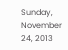Sunday, November 24, 2013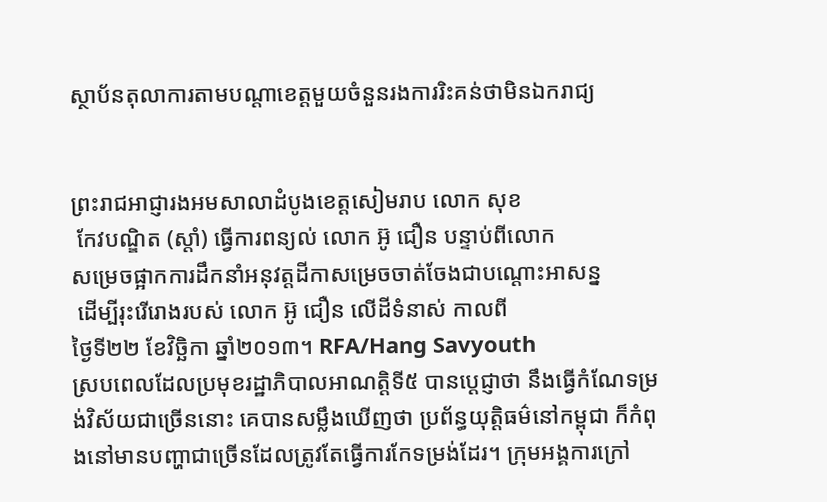ស្ថាប័នតុលាការតាមបណ្ដាខេត្តមួយចំនួនរងការរិះគន់ថាមិនឯករាជ្យ


ព្រះរាជអាជ្ញារងអមសាលាដំបូងខេត្តសៀមរាប លោក សុខ
 កែវបណ្ឌិត (ស្ដាំ) ធ្វើការពន្យល់ លោក អ៊ូ ជឿន បន្ទាប់ពីលោក
សម្រេចផ្អាកការដឹកនាំអនុវត្តដីកាសម្រេចចាត់ចែងជាបណ្ដោះអាសន្ន
 ដើម្បីរុះរើរោងរបស់ លោក អ៊ូ ជឿន លើដីទំនាស់ កាលពី
ថ្ងៃទី២២ ខែវិច្ឆិកា ឆ្នាំ២០១៣។ RFA/Hang Savyouth
ស្របពេលដែលប្រមុខរដ្ឋាភិបាលអាណត្តិទី៥ បានប្ដេជ្ញាថា នឹងធ្វើកំណែទម្រង់វិស័យជាច្រើននោះ គេបានសម្លឹងឃើញថា ប្រព័ន្ធយុត្តិធម៌នៅកម្ពុជា ក៏កំពុងនៅមានបញ្ហាជាច្រើនដែលត្រូវតែធ្វើការកែទម្រង់ដែរ។ ក្រុមអង្គការក្រៅ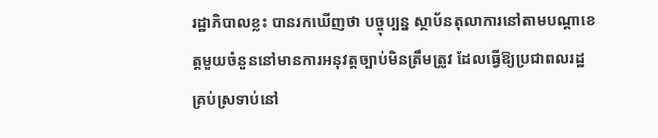រដ្ឋាភិបាលខ្លះ បានរកឃើញថា បច្ចុប្បន្ន ស្ថាប័នតុលាការនៅតាមបណ្ដាខេត្តមួយចំនួននៅមានការអនុវត្ដច្បាប់មិនត្រឹមត្រូវ ដែលធ្វើឱ្យប្រជាពលរដ្ឋគ្រប់ស្រទាប់នៅ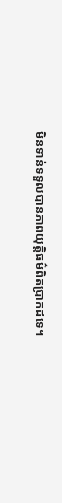មិនទាន់ទទួលបានភាពយុត្តិធម៌ពិតប្រាកដទេ។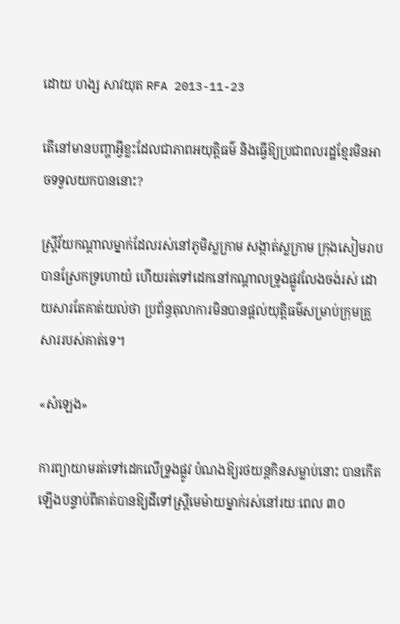ដោយ ហង្ស សាវយុត RFA 2013-11-23

តើនៅមានបញ្ហាអ្វីខ្លះដែលជាភាពអយុត្តិធម៌ និងធ្វើឱ្យប្រជាពលរដ្ឋខ្មែរមិនអាចទទួលយកបាននោះ?

ស្ត្រីវ័យកណ្ដាលម្នាក់ដែលរស់នៅភូមិស្លក្រាម សង្កាត់ស្លក្រាម ក្រុងសៀមរាប បានស្រែកទ្រហោយំ ហើយរត់ទៅដេកនៅកណ្ដាលទ្រូងផ្លូវលែងចង់រស់ ដោយសារតែគាត់យល់ថា ប្រព័ន្ធតុលាការមិនបានផ្ដល់យុត្តិធម៌សម្រាប់ក្រុមគ្រួសាររបស់គាត់ទេ។

«សំឡេង»

ការព្យាយាមរត់ទៅដេកលើទ្រូងផ្លូវ បំណងឱ្យរថយន្តកិនសម្លាប់នោះ បានកើតឡើងបន្ទាប់ពីគាត់បានឱ្យដីទៅស្ត្រីមេម៉ាយម្នាក់រស់នៅរយៈពេល ៣០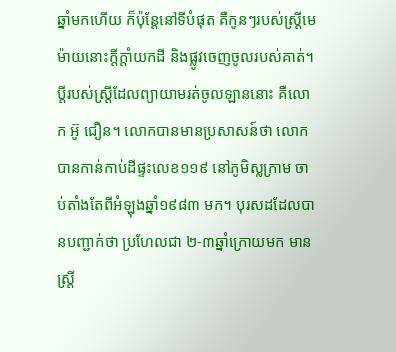ឆ្នាំមកហើយ ក៏ប៉ុន្តែនៅទីបំផុត គឺកូនៗរបស់ស្ត្រីមេម៉ាយនោះក្ដីក្ដាំយកដី និងផ្លូវចេញចូលរបស់គាត់។
ប្ដីរបស់ស្ត្រីដែលព្យាយាមរត់ចូលឡាននោះ គឺលោក អ៊ូ ជឿន។ លោកបានមានប្រសាសន៍ថា លោកបានកាន់កាប់ដីផ្ទះលេខ១១៩ នៅភូមិស្លក្រាម ចាប់តាំងតែពីអំឡុងឆ្នាំ១៩៨៣ មក។ បុរសដដែលបានបញ្ជាក់ថា ប្រហែលជា ២-៣ឆ្នាំក្រោយមក មានស្ត្រី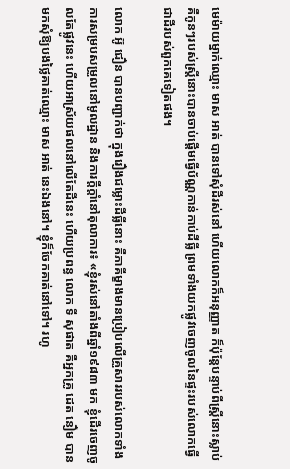មេម៉ាយម្នាក់ឈ្មោះ មាស អាត់ បានទៅសុំដីរស់នៅ ហើយលោកក៏អនុញ្ញាត ក៏ប៉ុន្តែបន្ទាប់ពីស្ត្រីនោះស្លាប់ គឺកូនៗរបស់ស្ត្រីនោះបានចាប់ផ្ដើមធ្វើប័ណ្ណកាន់កាប់ដីធ្លី ព្រមទាំងយកផ្លូវចេញចូលនៃផ្ទះរបស់លោកធ្វើជាដីរបស់ពួកគេទៀតផង។

លោក អ៊ូ ជឿន បានបញ្ជាក់ថា ក្នុងរឿងជម្លោះដីធ្លីនោះ គឺភាគីម្ខាងមានប្រៀបលើគ្រួសាររបស់លោកទាំងការសម្របសម្រួលនៅមូលដ្ឋាន និងការក្ដីក្ដាំនៅតុលាការ៖ «ខ្ញុំរស់នៅតាំងពីឆ្នាំ១៩៨៣ មក ខ្ញុំដើរចេញចូលតែផ្លូវនេះ ហើយអាស្រ័យផលនៅលើតែដីនេះ ហើយប្រពន្ធ លោក ទី សុផាត គឺអ្នកគ្រូ ដេត នឿម បានមកសុំឱ្យបងថ្លៃគាត់ឈ្មោះ មាស អាត់ នេះឯងនៅ។ ខ្ញុំក៏ចែកគាត់នៅទៅ។ រហូ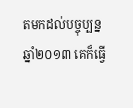តមកដល់បច្ចុប្បន្ន ឆ្នាំ២០១៣ គេក៏ធ្វើ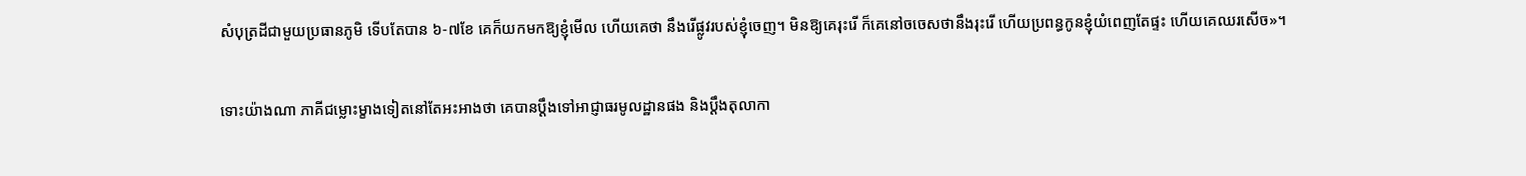សំបុត្រដីជាមួយប្រធានភូមិ ទើបតែបាន ៦-៧ខែ គេក៏យកមកឱ្យខ្ញុំមើល ហើយគេថា នឹងរើផ្លូវរបស់ខ្ញុំចេញ។ មិនឱ្យគេរុះរើ ក៏គេនៅចចេសថានឹងរុះរើ ហើយប្រពន្ធកូនខ្ញុំយំពេញតែផ្ទះ ហើយគេឈរសើច»។

ទោះយ៉ាងណា ភាគីជម្លោះម្ខាងទៀតនៅតែអះអាងថា គេបានប្ដឹងទៅអាជ្ញាធរមូលដ្ឋានផង និងប្ដឹងតុលាកា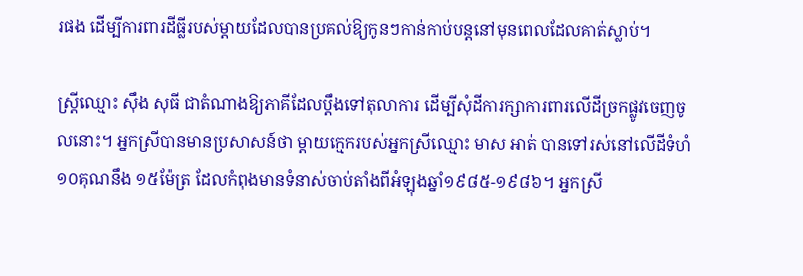រផង ដើម្បីការពារដីធ្លីរបស់ម្ដាយដែលបានប្រគល់ឱ្យកូនៗកាន់កាប់បន្តនៅមុនពេលដែលគាត់ស្លាប់។

ស្ត្រីឈ្មោះ ស៊ឹង សុធី ជាតំណាងឱ្យភាគីដែលប្ដឹងទៅតុលាការ ដើម្បីសុំដីការក្សាការពារលើដីច្រកផ្លូវចេញចូលនោះ។ អ្នកស្រីបានមានប្រសាសន៍ថា ម្ដាយក្មេករបស់អ្នកស្រីឈ្មោះ មាស អាត់ បានទៅរស់នៅលើដីទំហំ ១០គុណនឹង ១៥ម៉ែត្រ ដែលកំពុងមានទំនាស់ចាប់តាំងពីអំឡុងឆ្នាំ១៩៨៥-១៩៨៦។ អ្នកស្រី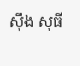ស៊ឹង សុធី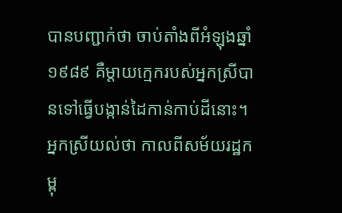បានបញ្ជាក់ថា ចាប់តាំងពីអំឡុងឆ្នាំ១៩៨៩ គឺម្ដាយក្មេករបស់អ្នកស្រីបានទៅធ្វើបង្កាន់ដៃកាន់កាប់ដីនោះ។ អ្នកស្រីយល់ថា កាលពីសម័យរដ្ឋកម្ពុ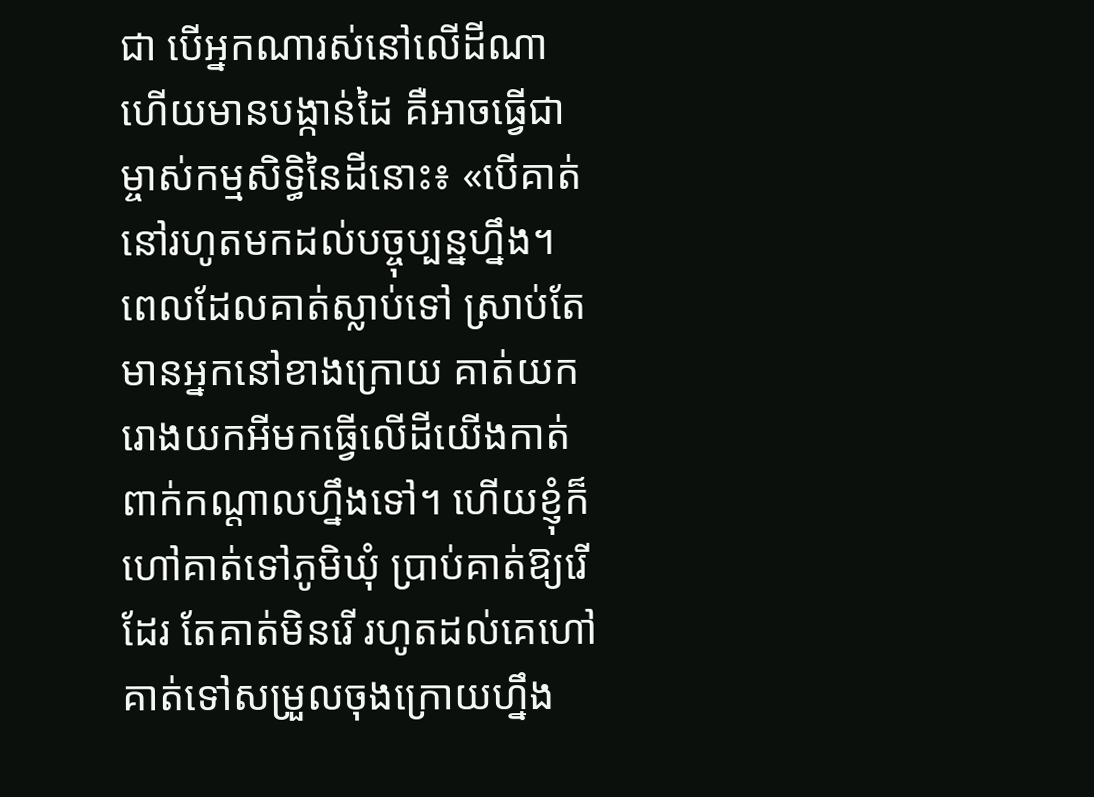ជា បើអ្នកណារស់នៅលើដីណា ហើយមានបង្កាន់ដៃ គឺអាចធ្វើជាម្ចាស់កម្មសិទ្ធិនៃដីនោះ៖ «បើគាត់នៅរហូតមកដល់បច្ចុប្បន្នហ្នឹង។ ពេលដែលគាត់ស្លាប់ទៅ ស្រាប់តែមានអ្នកនៅខាងក្រោយ គាត់យករោងយកអីមកធ្វើលើដីយើងកាត់ពាក់កណ្ដាលហ្នឹងទៅ។ ហើយខ្ញុំក៏ហៅគាត់ទៅភូមិឃុំ ប្រាប់គាត់ឱ្យរើដែរ តែគាត់មិនរើ រហូតដល់គេហៅគាត់ទៅសម្រួលចុងក្រោយហ្នឹង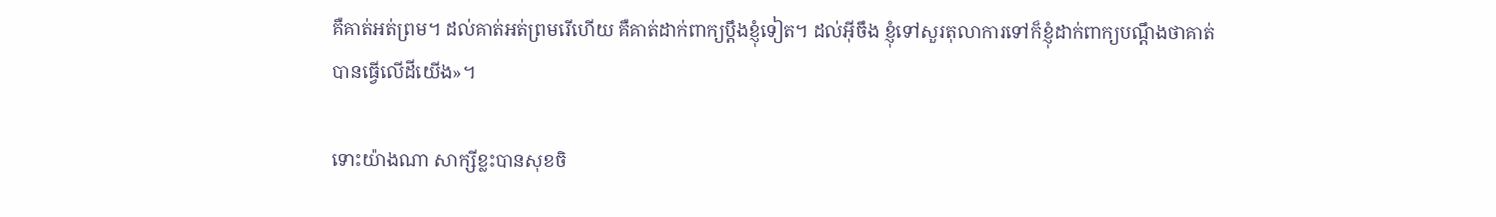គឺគាត់អត់ព្រម។ ដល់គាត់អត់ព្រមរើហើយ គឺគាត់ដាក់ពាក្យប្ដឹងខ្ញុំទៀត។ ដល់អ៊ីចឹង ខ្ញុំទៅសួរតុលាការទៅក៏ខ្ញុំដាក់ពាក្យបណ្ដឹងថាគាត់បានធ្វើលើដីយើង»។

ទោះយ៉ាងណា សាក្សីខ្លះបានសុខចិ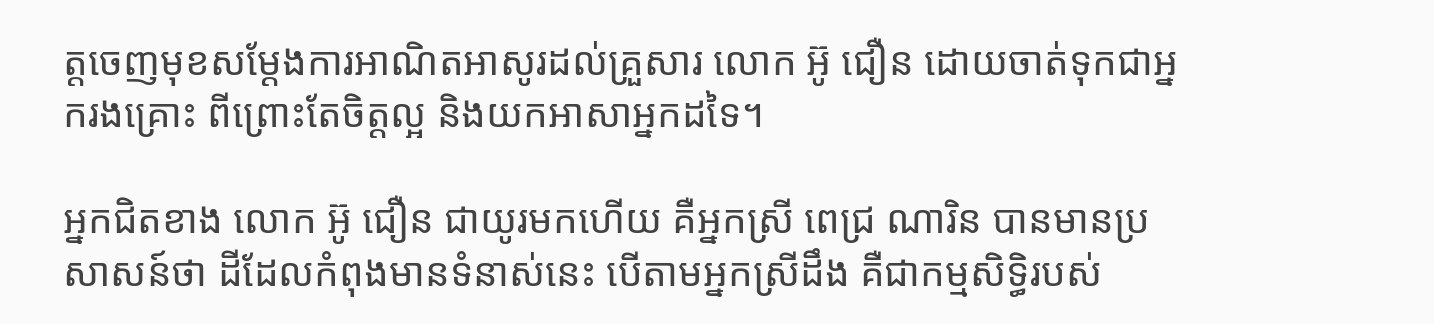ត្តចេញមុខសម្ដែងការអាណិតអាសូរដល់គ្រួសារ លោក អ៊ូ ជឿន ដោយចាត់ទុកជាអ្នករងគ្រោះ ពីព្រោះតែចិត្តល្អ និងយកអាសាអ្នកដទៃ។

អ្នកជិតខាង លោក អ៊ូ ជឿន ជាយូរមកហើយ គឺអ្នកស្រី ពេជ្រ ណារិន បានមានប្រសាសន៍ថា ដីដែលកំពុងមានទំនាស់នេះ បើតាមអ្នកស្រីដឹង គឺជាកម្មសិទ្ធិរបស់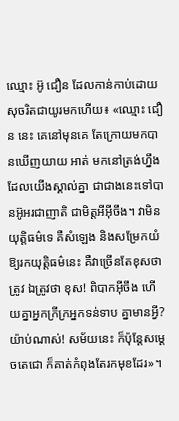ឈ្មោះ អ៊ូ ជឿន ដែលកាន់កាប់ដោយសុចរិតជាយូរមកហើយ៖ «ឈ្មោះ ជឿន នេះ គេនៅមុនគេ តែក្រោយមកបានឃើញយាយ អាត់ មកនៅត្រង់ហ្នឹង ដែលយើងស្គាល់គ្នា ជាជាងនេះទៅបានអ៊ូអរជាញាតិ ជាមិត្តអីអ៊ីចឹង។ វាមិនយុត្តិធម៌ទេ គឺសំឡេង និងសម្រែកយំឱ្យរកយុត្តិធម៌នេះ គឺវាច្រើនតែខុសថាត្រូវ ឯត្រូវថា ខុស! ពិបាកអ៊ីចឹង ហើយគ្នាអ្នកក្រីក្រអ្នកទន់ទាប គ្នាមានអ្វី? យ៉ាប់ណាស់! សម័យនេះ ក៏ប៉ុន្តែសម្ដេចតេជោ ក៏គាត់កំពុងតែរកមុខដែរ»។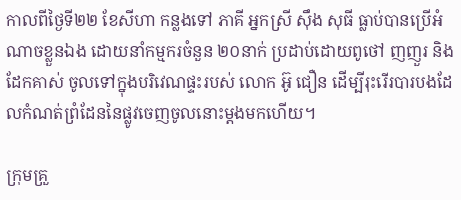កាលពីថ្ងៃទី២២ ខែសីហា កន្លងទៅ ភាគី អ្នកស្រី ស៊ឹង សុធី ធ្លាប់បានប្រើអំណាចខ្លួនឯង ដោយនាំកម្មករចំនួន ២០នាក់ ប្រដាប់ដោយពូថៅ ញញួរ និងដែកគាស់ ចូលទៅក្នុងបរិវេណផ្ទះរបស់ លោក អ៊ូ ជឿន ដើម្បីរុះរើរបារបងដែលកំណត់ព្រំដែននៃផ្លូវចេញចូលនោះម្ដងមកហើយ។

ក្រុមគ្រួ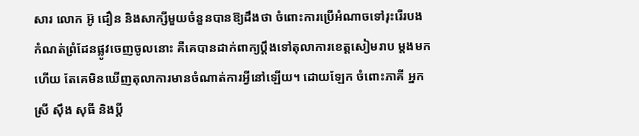សារ លោក អ៊ូ ជឿន និងសាក្សីមួយចំនួនបានឱ្យដឹងថា ចំពោះការប្រើអំណាចទៅរុះរើរបងកំណត់ព្រំដែនផ្លូវចេញចូលនោះ គឺគេបានដាក់ពាក្យប្ដឹងទៅតុលាការខេត្តសៀមរាប ម្ដងមកហើយ តែគេមិនឃើញតុលាការមានចំណាត់ការអ្វីនៅឡើយ។ ដោយឡែក ចំពោះភាគី អ្នកស្រី ស៊ឹង សុធី និងប្ដី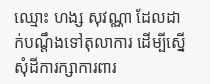ឈ្មោះ ហង្ស សុវណ្ណា ដែលដាក់បណ្ដឹងទៅតុលាការ ដើម្បីស្នើសុំដីការក្សាការពារ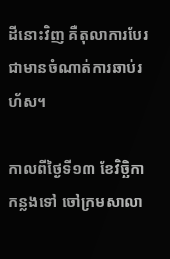ដីនោះវិញ គឺតុលាការបែរជាមានចំណាត់ការឆាប់រហ័ស។

កាលពីថ្ងៃទី១៣ ខែវិច្ឆិកា កន្លងទៅ ចៅក្រមសាលា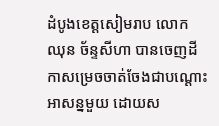ដំបូងខេត្តសៀមរាប លោក ឈុន ច័ន្ទសីហា បានចេញដីកាសម្រេចចាត់ចែងជាបណ្ដោះអាសន្នមួយ ដោយស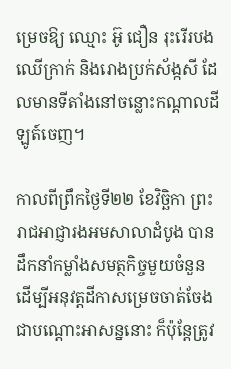ម្រេចឱ្យ ឈ្មោះ អ៊ូ ជឿន រុះរើរបងឈើក្រាក់ និងរោងប្រក់ស័ង្កសី ដែលមានទីតាំងនៅចន្លោះកណ្ដាលដីឡូត៍ចេញ។

កាលពីព្រឹកថ្ងៃទី២២ ខែវិច្ឆិកា ព្រះរាជអាជ្ញារងអមសាលាដំបូង បានដឹកនាំកម្លាំងសមត្ថកិច្ចមួយចំនួន ដើម្បីអនុវត្តដីកាសម្រេចចាត់ចែងជាបណ្ដោះអាសន្ននោះ ក៏ប៉ុន្តែត្រូវ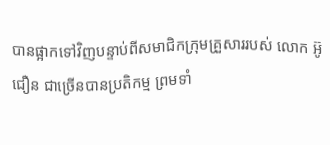បានផ្អាកទៅវិញបន្ទាប់ពីសមាជិកក្រុមគ្រួសាររបស់ លោក អ៊ូ ជឿន ជាច្រើនបានប្រតិកម្ម ព្រមទាំ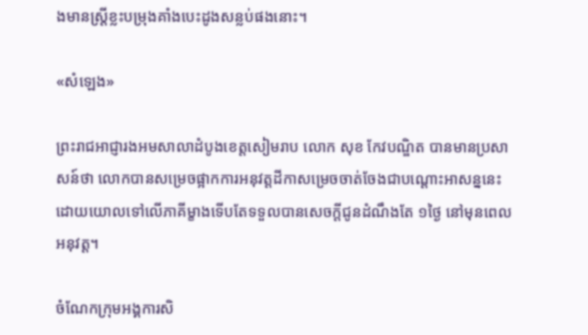ងមានស្ត្រីខ្លះបម្រុងគាំងបេះដូងសន្លប់ផងនោះ។

«សំឡេង»

ព្រះរាជអាជ្ញារងអមសាលាដំបូងខេត្តសៀមរាប លោក សុខ កែវបណ្ឌិត បានមានប្រសាសន៍ថា លោកបានសម្រេចផ្អាកការអនុវត្តដីកាសម្រេចចាត់ចែងជាបណ្ដោះអាសន្ននេះ ដោយយោលទៅលើភាគីម្ខាងទើបតែទទួលបានសេចក្តីជូនដំណឹងតែ ១ថ្ងៃ នៅមុនពេលអនុវត្ត។

ចំណែកក្រុមអង្គការសិ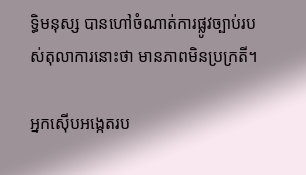ទ្ធិមនុស្ស បានហៅចំណាត់ការផ្លូវច្បាប់របស់តុលាការនោះថា មានភាពមិនប្រក្រតី។

អ្នកស៊ើបអង្កេតរប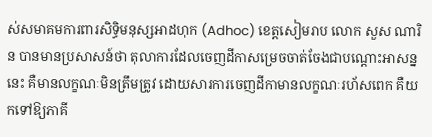ស់សមាគមការពារសិទ្ធិមនុស្សអាដហុក (Adhoc) ខេត្តសៀមរាប លោក សួស ណារិន បានមានប្រសាសន៍ថា តុលាការដែលចេញដីកាសម្រេចចាត់ចែងជាបណ្ដោះអាសន្ននេះ គឺមានលក្ខណៈមិនត្រឹមត្រូវ ដោយសារការចេញដីកាមានលក្ខណៈរហ័សពេក គឺយកទៅឱ្យភាគី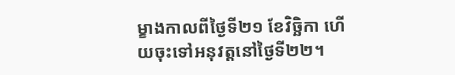ម្ខាងកាលពីថ្ងៃទី២១ ខែវិច្ឆិកា ហើយចុះទៅអនុវត្តនៅថ្ងៃទី២២។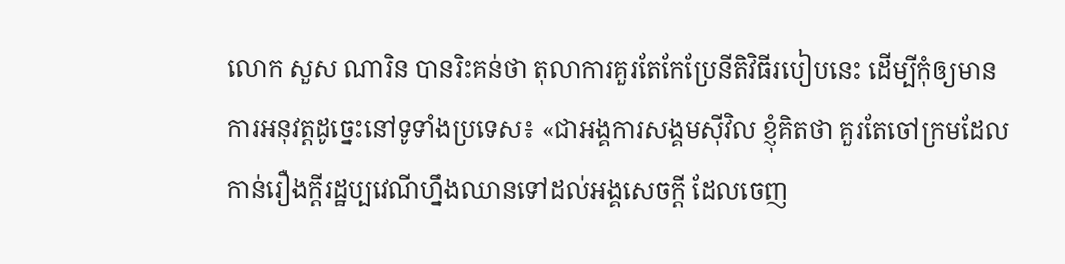លោក សួស ណារិន បានរិះគន់ថា តុលាការគួរតែកែប្រែនីតិវិធីរបៀបនេះ ដើម្បីកុំឲ្យមានការអនុវត្តដូច្នេះនៅទូទាំងប្រទេស៖ «ជាអង្គការសង្គមស៊ីវិល ខ្ញុំគិតថា គួរតែចៅក្រមដែលកាន់រឿងក្តីរដ្ឋប្បវេណីហ្នឹងឈានទៅដល់អង្គសេចក្តី ដែលចេញ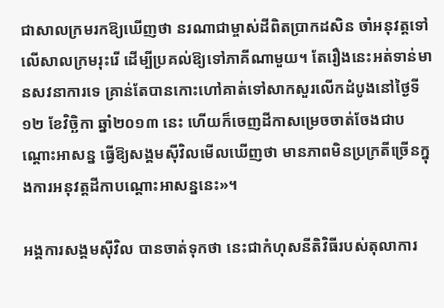ជាសាលក្រមរកឱ្យឃើញថា នរណាជាម្ចាស់ដីពិតប្រាកដសិន ចាំអនុវត្តទៅលើសាលក្រមរុះរើ ដើម្បីប្រគល់ឱ្យទៅភាគីណាមួយ។ តែរឿងនេះអត់ទាន់មានសវនាការទេ គ្រាន់តែបានកោះហៅគាត់ទៅសាកសួរលើកដំបូងនៅថ្ងៃទី១២ ខែវិច្ឆិកា ឆ្នាំ២០១៣ នេះ ហើយក៏ចេញដីកាសម្រេចចាត់ចែងជាបណ្ដោះអាសន្ន ធ្វើឱ្យសង្គមស៊ីវិលមើលឃើញថា មានភាពមិនប្រក្រតីច្រើនក្នុងការអនុវត្តដីកាបណ្ដោះអាសន្ននេះ»។

អង្គការសង្គមស៊ីវិល បានចាត់ទុកថា នេះជាកំហុសនីតិវិធីរបស់តុលាការ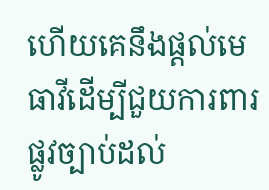ហើយគេនឹងផ្ដល់មេធាវីដើម្បីជួយការពារផ្លូវច្បាប់ដល់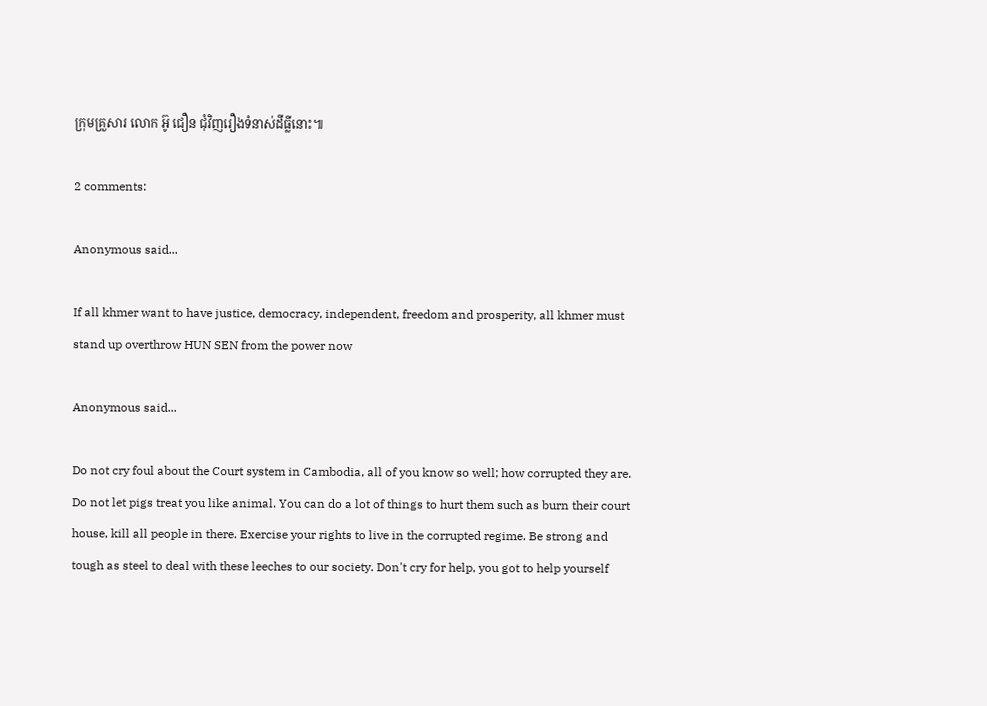ក្រុមគ្រួសារ លោក អ៊ូ ជឿន ជុំវិញរឿងទំនាស់ដីធ្លីនោះ៕

2 comments:

Anonymous said...

If all khmer want to have justice, democracy, independent, freedom and prosperity, all khmer must stand up overthrow HUN SEN from the power now

Anonymous said...

Do not cry foul about the Court system in Cambodia, all of you know so well; how corrupted they are. Do not let pigs treat you like animal. You can do a lot of things to hurt them such as burn their court house, kill all people in there. Exercise your rights to live in the corrupted regime. Be strong and tough as steel to deal with these leeches to our society. Don't cry for help, you got to help yourself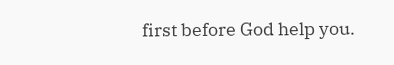first before God help you.